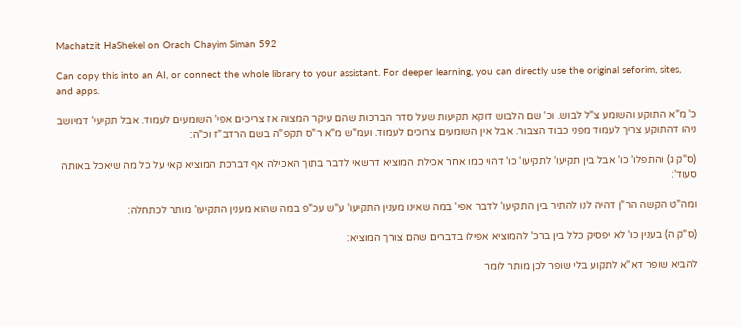Machatzit HaShekel on Orach Chayim Siman 592

Can copy this into an AI, or connect the whole library to your assistant. For deeper learning, you can directly use the original seforim, sites, and apps.

כ' מ"א התוקע והשומע צ"ל לבוש. וכ' שם הלבוש דוקא תקיעות שעל סדר הברכות שהם עיקר המצוה אז צריכים אפי' השומעים לעמוד. אבל תקיעי' דמיושב ניהו דהתוקע צריך לעמוד מפני כבוד הצבור. אבל אין השומעים צרוכים לעמוד. ועמ"ש מ"א ר"ס תקפ"ה בשם הרדב"ז וכ"ה:

(ס"ק ג) והתפלו' כו' אבל בין תקיעו' לתקיעו' כו' דהוי כמו אחר אכילת המוציא דרשאי לדבר בתוך האכילה אף דברכת המוציא קאי על כל מה שיאכל באותה סעוד':

ומה"ט הקשה הר"ן דהיה לנו להתיר בין התקיעו' לדבר אפי' במה שאינו מענין התקיעו' ע"ש עכ"פ במה שהוא מענין התקיעו' מותר לכתחלה:

(ס"ק ה) בענין כו' לא יפסיק כלל בין ברכ' להמוציא אפילו בדברים שהם צורך המוציא:

להביא שופר דא"א לתקוע בלי שופר לכן מותר לומר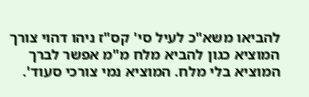להביאו משא"כ לעיל סי' קס"ז ניהו דהוי צורך המוציא כגון להביא מלח מ"מ אפשר לברך המוציא בלי מלח. המוציא נמי צורכי סעוד'.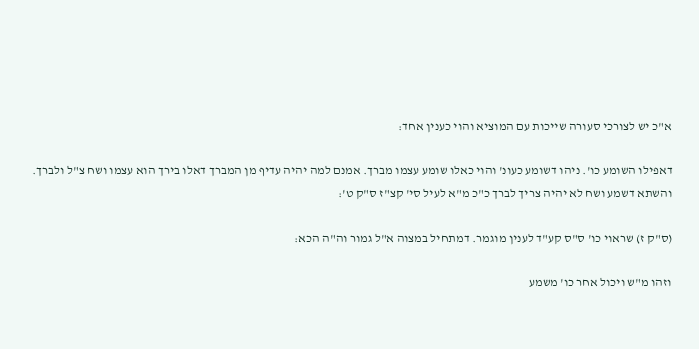א"כ יש לצורכי סעורה שייכות עם המוציא והוי כענין אחד:

דאפילו השומע כו'. ניהו דשומע כעונ' והוי כאלו שומע עצמו מברך. אמנם למה יהיה עדיף מן המברך דאלו בירך הוא עצמו ושח צ"ל ולברך. והשתא דשמע ושח לא יהיה צריך לברך כ"כ מ"א לעיל סי' קצ"ז ס"ק ט':

(ס"ק ז) שראוי כו' ס"ס קע"ד לענין מוגמר. דמתחיל במצוה א"ל גמור וה"ה הכא:

וזהו מ"ש ויכול אחר כו' משמע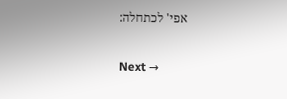אפי' לכתחלה:

Next →